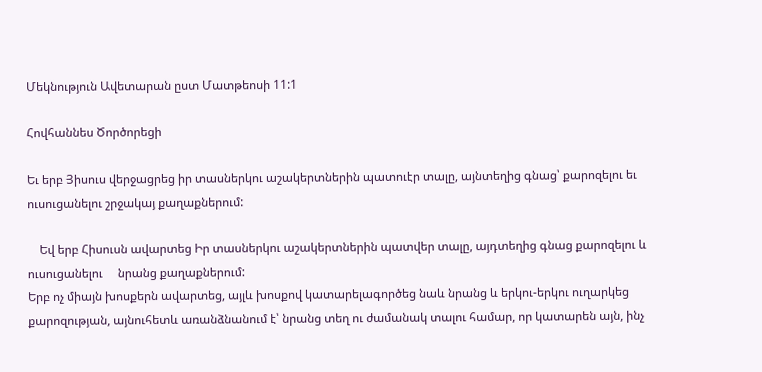Մեկնություն Ավետարան ըստ Մատթեոսի 11:1

Հովհաննես Ծործորեցի

Եւ երբ Յիսուս վերջացրեց իր տասներկու աշակերտներին պատուէր տալը, այնտեղից գնաց՝ քարոզելու եւ ուսուցանելու շրջակայ քաղաքներում:

    Եվ երբ Հիսուսն ավարտեց Իր տասներկու աշակերտներին պատվեր տալը, այդտեղից գնաց քարոզելու և ուսուցանելու     նրանց քաղաքներում:
Երբ ոչ միայն խոսքերն ավարտեց, այլև խոսքով կատարելագործեց նաև նրանց և երկու-երկու ուղարկեց քարոզության, այնուհետև առանձնանում է՝ նրանց տեղ ու ժամանակ տալու համար, որ կատարեն այն, ինչ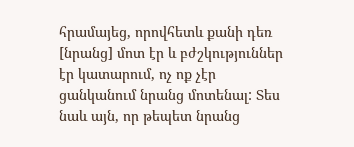հրամայեց, որովհետև քանի դեռ [նրանց] մոտ էր և բժշկություններ էր կատարում, ոչ ոք չէր ցանկանում նրանց մոտենալ: Տես նաև այն, որ թեպետ նրանց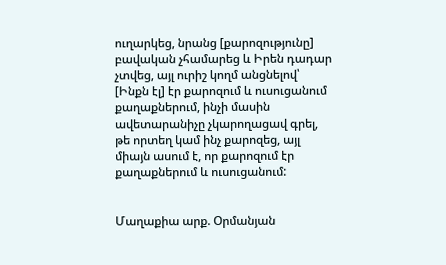ուղարկեց, նրանց [քարոզությունը] բավական չհամարեց և Իրեն դադար չտվեց, այլ ուրիշ կողմ անցնելով՝ [Ինքն էլ] էր քարոզում և ուսուցանում քաղաքներում, ինչի մասին ավետարանիչը չկարողացավ գրել, թե որտեղ կամ ինչ քարոզեց, այլ միայն ասում է, որ քարոզում էր քաղաքներում և ուսուցանում:


Մաղաքիա արք. Օրմանյան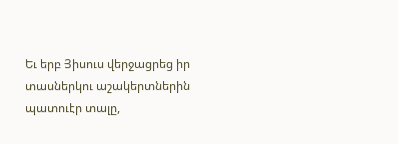Եւ երբ Յիսուս վերջացրեց իր տասներկու աշակերտներին պատուէր տալը,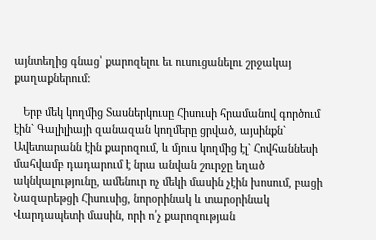այնտեղից գնաց՝ քարոզելու եւ ուսուցանելու շրջակայ քաղաքներում:

   Երբ մեկ կողմից Տասներկուսը Հիսուսի հրամանով գործում էին` Գալիլիայի զանազան կողմերը ցրված, այսինքն` Ավետարանն էին քարոզում, և մյուս կողմից էլ` Հովհաննեսի մահվամբ դադարում է նրա անվան շուրջը եղած ակնկալությունը, ամենուր ոչ մեկի մասին չէին խոսում, բացի Նազարեթցի Հիսուսից, նորօրինակ և տարօրինակ Վարդապետի մասին, որի ո՛չ քարոզության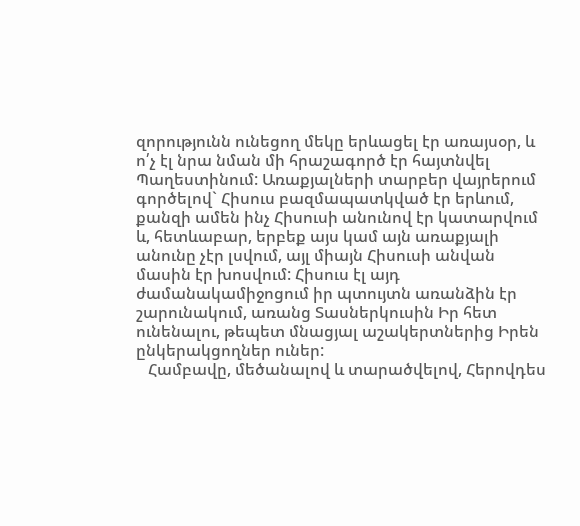զորությունն ունեցող մեկը երևացել էր առայսօր, և ո՛չ էլ նրա նման մի հրաշագործ էր հայտնվել Պաղեստինում: Առաքյալների տարբեր վայրերում գործելով` Հիսուս բազմապատկված էր երևում, քանզի ամեն ինչ Հիսուսի անունով էր կատարվում և, հետևաբար, երբեք այս կամ այն առաքյալի անունը չէր լսվում, այլ միայն Հիսուսի անվան մասին էր խոսվում: Հիսուս էլ այդ ժամանակամիջոցում իր պտույտն առանձին էր շարունակում, առանց Տասներկուսին Իր հետ ունենալու, թեպետ մնացյալ աշակերտներից Իրեն ընկերակցողներ ուներ:
   Համբավը, մեծանալով և տարածվելով, Հերովդես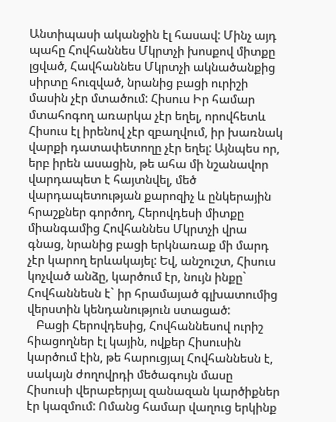Անտիպասի ականջին էլ հասավ: Մինչ այդ պահը Հովհաննես Մկրտչի խոսքով միտքը լցված, Հավհաննես Մկրտչի ակնածանքից սիրտը հուզված, նրանից բացի ուրիշի մասին չէր մտածում: Հիսուս Իր համար մտահոգող առարկա չէր եղել, որովհետև Հիսուս էլ իրենով չէր զբաղվում, իր խառնակ վարքի դատափետողը չէր եղել: Այնպես որ, երբ իրեն ասացին, թե ահա մի նշանավոր վարդապետ է հայտնվել, մեծ վարդապետության քարոզիչ և ընկերային հրաշքներ գործող, Հերովդեսի միտքը միանգամից Հովհաննես Մկրտչի վրա գնաց, նրանից բացի երկնառաք մի մարդ չէր կարող երևակայել: Եվ, անշուշտ, Հիսուս կոչված անձը, կարծում էր, նույն ինքը` Հովհաննեսն է` իր հրամայած գլխատումից վերստին կենդանություն ստացած:
   Բացի Հերովդեսից, Հովհաննեսով ուրիշ հիացողներ էլ կային, ովքեր Հիսուսին կարծում էին, թե հարուցյալ Հովհաննեսն է, սակայն ժողովրդի մեծագույն մասը Հիսուսի վերաբերյալ զանազան կարծիքներ էր կազմում: Ոմանց համար վաղուց երկինք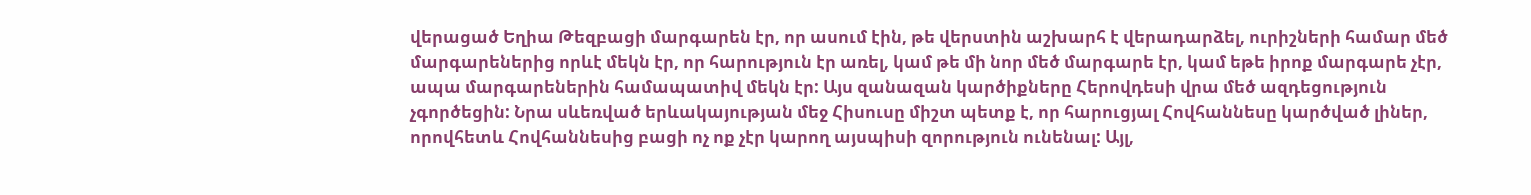վերացած Եղիա Թեզբացի մարգարեն էր, որ ասում էին, թե վերստին աշխարհ է վերադարձել, ուրիշների համար մեծ մարգարեներից որևէ մեկն էր, որ հարություն էր առել, կամ թե մի նոր մեծ մարգարե էր, կամ եթե իրոք մարգարե չէր, ապա մարգարեներին համապատիվ մեկն էր: Այս զանազան կարծիքները Հերովդեսի վրա մեծ ազդեցություն չգործեցին: Նրա սևեռված երևակայության մեջ Հիսուսը միշտ պետք է, որ հարուցյալ Հովհաննեսը կարծված լիներ, որովհետև Հովհաննեսից բացի ոչ ոք չէր կարող այսպիսի զորություն ունենալ: Այլ,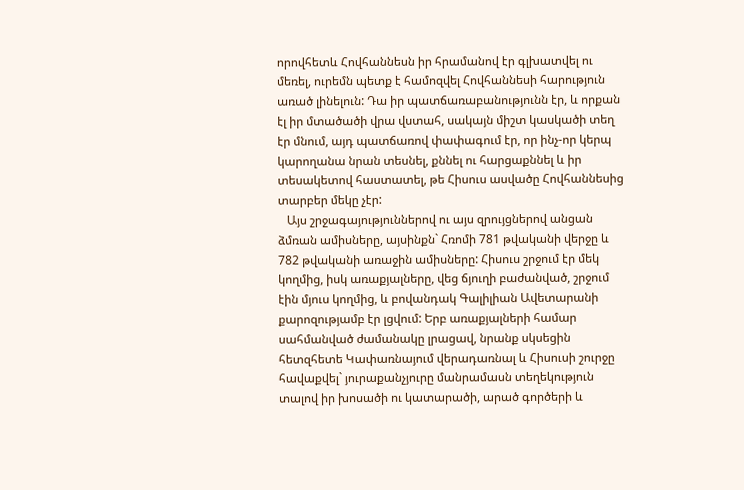որովհետև Հովհաննեսն իր հրամանով էր գլխատվել ու մեռել, ուրեմն պետք է համոզվել Հովհաննեսի հարություն առած լինելուն: Դա իր պատճառաբանությունն էր, և որքան էլ իր մտածածի վրա վստահ, սակայն միշտ կասկածի տեղ էր մնում, այդ պատճառով փափագում էր, որ ինչ-որ կերպ կարողանա նրան տեսնել, քննել ու հարցաքննել և իր տեսակետով հաստատել, թե Հիսուս ասվածը Հովհաննեսից տարբեր մեկը չէր:
   Այս շրջագայություններով ու այս զրույցներով անցան ձմռան ամիսները, այսինքն` Հռոմի 781 թվականի վերջը և 782 թվականի առաջին ամիսները: Հիսուս շրջում էր մեկ կողմից, իսկ առաքյալները, վեց ճյուղի բաժանված, շրջում էին մյուս կողմից, և բովանդակ Գալիլիան Ավետարանի քարոզությամբ էր լցվում: Երբ առաքյալների համար սահմանված ժամանակը լրացավ, նրանք սկսեցին հետզհետե Կափառնայում վերադառնալ և Հիսուսի շուրջը հավաքվել` յուրաքանչյուրը մանրամասն տեղեկություն տալով իր խոսածի ու կատարածի, արած գործերի և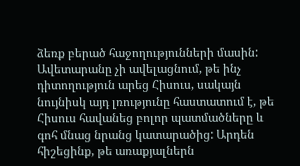ձեռք բերած հաջողությունների մասին: Ավետարանը չի ավելացնում, թե ինչ դիտողություն արեց Հիսուս, սակայն նույնիսկ այդ լռությունը հաստատում է, թե Հիսուս հավանեց բոլոր պատմածները և գոհ մնաց նրանց կատարածից: Արդեն հիշեցինք, թե առաքյալներն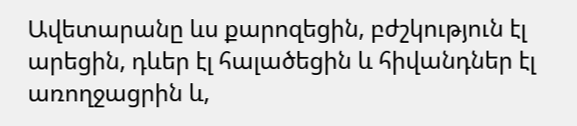Ավետարանը ևս քարոզեցին, բժշկություն էլ արեցին, դևեր էլ հալածեցին և հիվանդներ էլ առողջացրին և,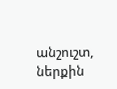անշուշտ, ներքին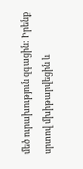մեծ ուրախություն զգացին: Իրենք սրտով մխիթարվեցին և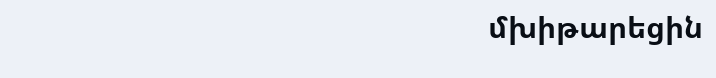մխիթարեցին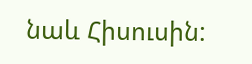նաև Հիսուսին: